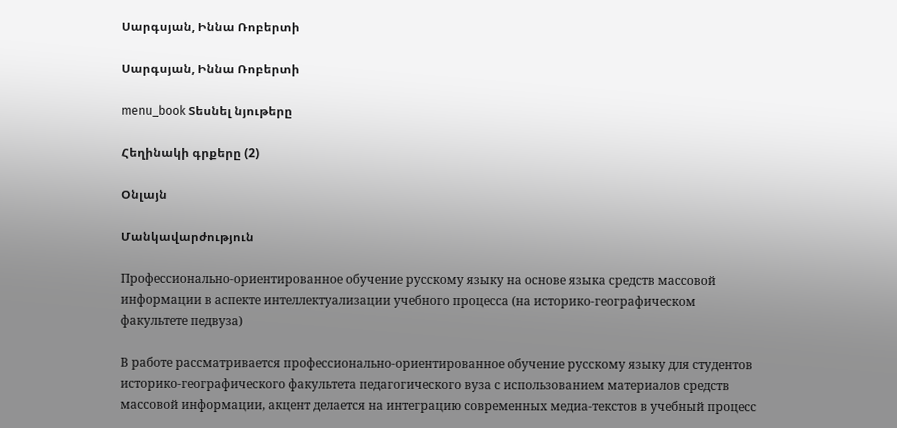Սարգսյան, Իննա Ռոբերտի

Սարգսյան, Իննա Ռոբերտի

menu_book Տեսնել նյութերը

Հեղինակի գրքերը (2)

Օնլայն

Մանկավարժություն

Профессионально-ориентированное обучение русскому языку на основе языка средств массовой информации в аспекте интеллектуализации учебного процесса (на историко-географическом факультете педвуза)

В работе рассматривается профессионально-ориентированное обучение русскому языку для студентов историко-географического факультета педагогического вуза с использованием материалов средств массовой информации, акцент делается на интеграцию современных медиа-текстов в учебный процесс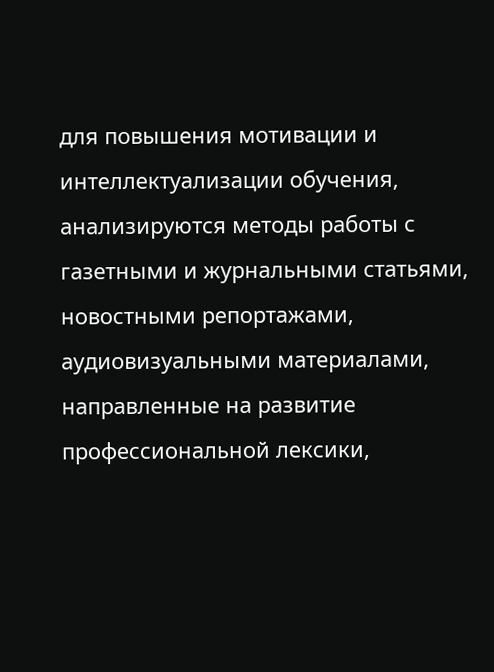для повышения мотивации и интеллектуализации обучения, анализируются методы работы с газетными и журнальными статьями, новостными репортажами, аудиовизуальными материалами, направленные на развитие профессиональной лексики,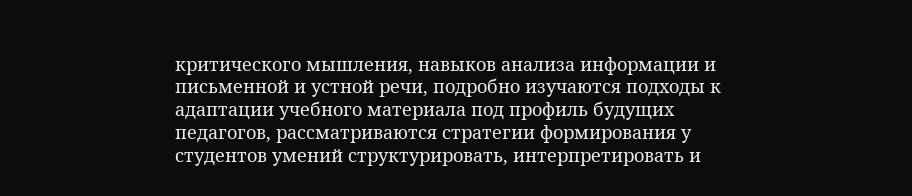критического мышления, навыков анализа информации и письменной и устной речи, подробно изучаются подходы к адаптации учебного материала под профиль будущих педагогов, рассматриваются стратегии формирования у студентов умений структурировать, интерпретировать и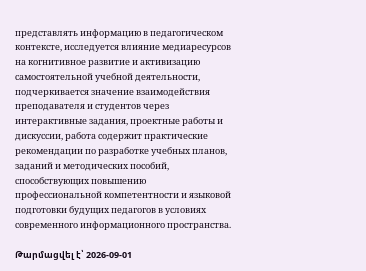представлять информацию в педагогическом контексте, исследуется влияние медиаресурсов на когнитивное развитие и активизацию самостоятельной учебной деятельности, подчеркивается значение взаимодействия преподавателя и студентов через интерактивные задания, проектные работы и дискуссии, работа содержит практические рекомендации по разработке учебных планов, заданий и методических пособий, способствующих повышению профессиональной компетентности и языковой подготовки будущих педагогов в условиях современного информационного пространства.

Թարմացվել է՝ 2026-09-01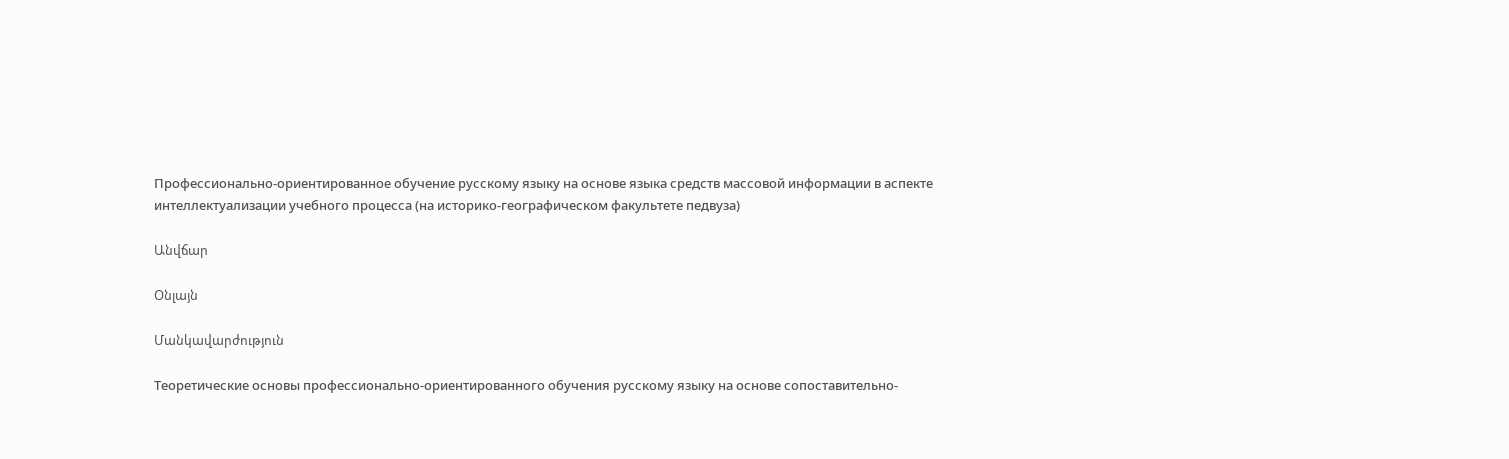Профессионально-ориентированное обучение русскому языку на основе языка средств массовой информации в аспекте интеллектуализации учебного процесса (на историко-географическом факультете педвуза)

Անվճար

Օնլայն

Մանկավարժություն

Теоретические основы профессионально-ориентированного обучения русскому языку на основе сопоставительно-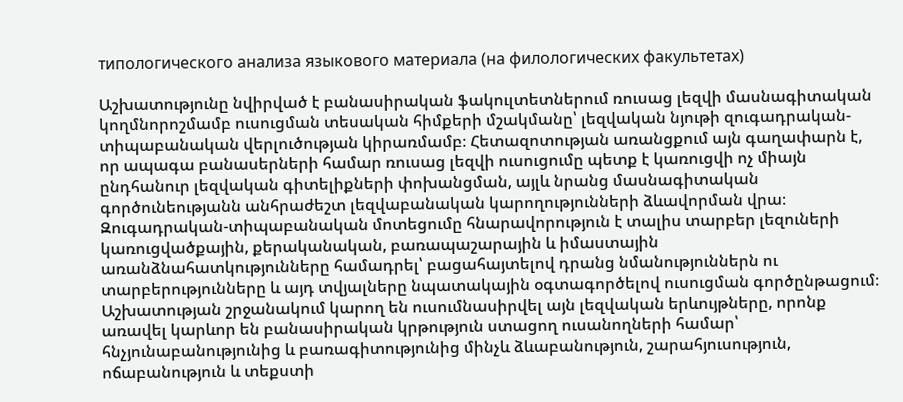типологического анализа языкового материала (на филологических факультетах)

Աշխատությունը նվիրված է բանասիրական ֆակուլտետներում ռուսաց լեզվի մասնագիտական կողմնորոշմամբ ուսուցման տեսական հիմքերի մշակմանը՝ լեզվական նյութի զուգադրական-տիպաբանական վերլուծության կիրառմամբ։ Հետազոտության առանցքում այն գաղափարն է, որ ապագա բանասերների համար ռուսաց լեզվի ուսուցումը պետք է կառուցվի ոչ միայն ընդհանուր լեզվական գիտելիքների փոխանցման, այլև նրանց մասնագիտական գործունեությանն անհրաժեշտ լեզվաբանական կարողությունների ձևավորման վրա։ Զուգադրական-տիպաբանական մոտեցումը հնարավորություն է տալիս տարբեր լեզուների կառուցվածքային, քերականական, բառապաշարային և իմաստային առանձնահատկությունները համադրել՝ բացահայտելով դրանց նմանություններն ու տարբերությունները և այդ տվյալները նպատակային օգտագործելով ուսուցման գործընթացում։ Աշխատության շրջանակում կարող են ուսումնասիրվել այն լեզվական երևույթները, որոնք առավել կարևոր են բանասիրական կրթություն ստացող ուսանողների համար՝ հնչյունաբանությունից և բառագիտությունից մինչև ձևաբանություն, շարահյուսություն, ոճաբանություն և տեքստի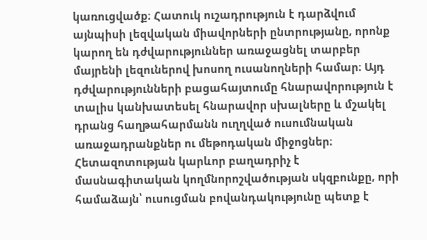կառուցվածք։ Հատուկ ուշադրություն է դարձվում այնպիսի լեզվական միավորների ընտրությանը, որոնք կարող են դժվարություններ առաջացնել տարբեր մայրենի լեզուներով խոսող ուսանողների համար։ Այդ դժվարությունների բացահայտումը հնարավորություն է տալիս կանխատեսել հնարավոր սխալները և մշակել դրանց հաղթահարմանն ուղղված ուսումնական առաջադրանքներ ու մեթոդական միջոցներ։ Հետազոտության կարևոր բաղադրիչ է մասնագիտական կողմնորոշվածության սկզբունքը, որի համաձայն՝ ուսուցման բովանդակությունը պետք է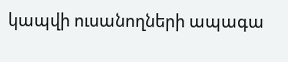կապվի ուսանողների ապագա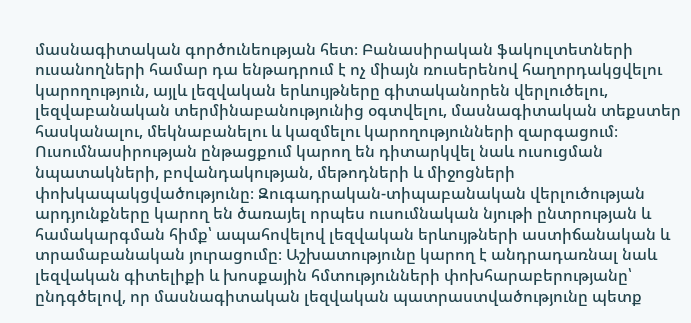մասնագիտական գործունեության հետ։ Բանասիրական ֆակուլտետների ուսանողների համար դա ենթադրում է ոչ միայն ռուսերենով հաղորդակցվելու կարողություն, այլև լեզվական երևույթները գիտականորեն վերլուծելու, լեզվաբանական տերմինաբանությունից օգտվելու, մասնագիտական տեքստեր հասկանալու, մեկնաբանելու և կազմելու կարողությունների զարգացում։ Ուսումնասիրության ընթացքում կարող են դիտարկվել նաև ուսուցման նպատակների, բովանդակության, մեթոդների և միջոցների փոխկապակցվածությունը։ Զուգադրական-տիպաբանական վերլուծության արդյունքները կարող են ծառայել որպես ուսումնական նյութի ընտրության և համակարգման հիմք՝ ապահովելով լեզվական երևույթների աստիճանական և տրամաբանական յուրացումը։ Աշխատությունը կարող է անդրադառնալ նաև լեզվական գիտելիքի և խոսքային հմտությունների փոխհարաբերությանը՝ ընդգծելով, որ մասնագիտական լեզվական պատրաստվածությունը պետք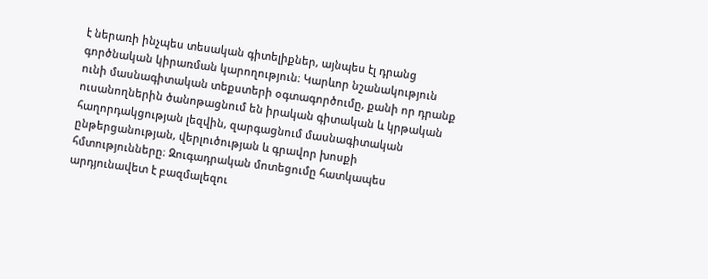է ներառի ինչպես տեսական գիտելիքներ, այնպես էլ դրանց գործնական կիրառման կարողություն։ Կարևոր նշանակություն ունի մասնագիտական տեքստերի օգտագործումը, քանի որ դրանք ուսանողներին ծանոթացնում են իրական գիտական և կրթական հաղորդակցության լեզվին, զարգացնում մասնագիտական ընթերցանության, վերլուծության և գրավոր խոսքի հմտությունները։ Զուգադրական մոտեցումը հատկապես արդյունավետ է բազմալեզու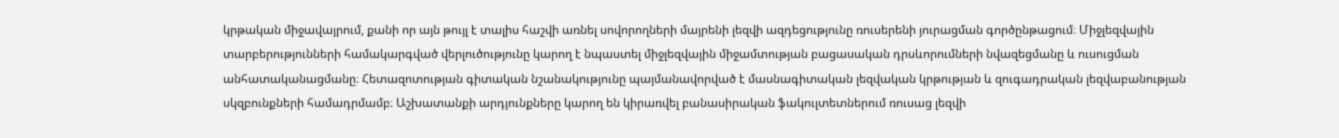կրթական միջավայրում, քանի որ այն թույլ է տալիս հաշվի առնել սովորողների մայրենի լեզվի ազդեցությունը ռուսերենի յուրացման գործընթացում։ Միջլեզվային տարբերությունների համակարգված վերլուծությունը կարող է նպաստել միջլեզվային միջամտության բացասական դրսևորումների նվազեցմանը և ուսուցման անհատականացմանը։ Հետազոտության գիտական նշանակությունը պայմանավորված է մասնագիտական լեզվական կրթության և զուգադրական լեզվաբանության սկզբունքների համադրմամբ։ Աշխատանքի արդյունքները կարող են կիրառվել բանասիրական ֆակուլտետներում ռուսաց լեզվի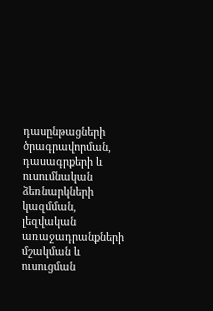դասընթացների ծրագրավորման, դասագրքերի և ուսումնական ձեռնարկների կազմման, լեզվական առաջադրանքների մշակման և ուսուցման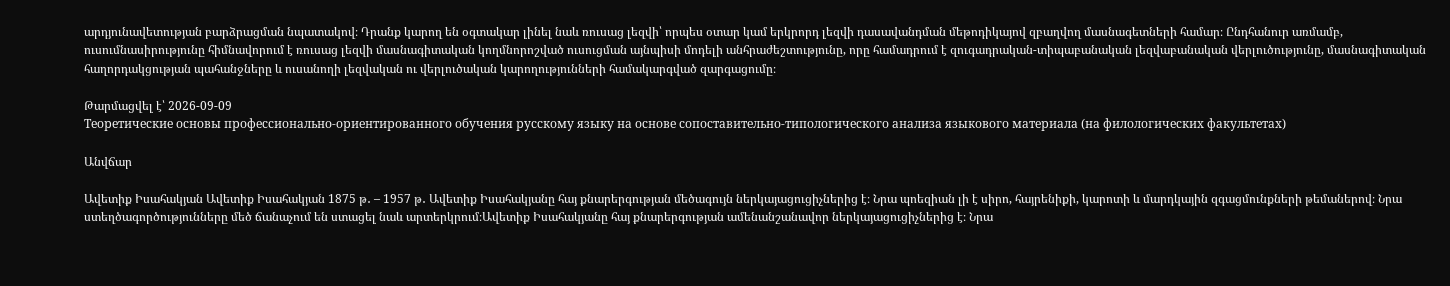արդյունավետության բարձրացման նպատակով։ Դրանք կարող են օգտակար լինել նաև ռուսաց լեզվի՝ որպես օտար կամ երկրորդ լեզվի դասավանդման մեթոդիկայով զբաղվող մասնագետների համար։ Ընդհանուր առմամբ, ուսումնասիրությունը հիմնավորում է ռուսաց լեզվի մասնագիտական կողմնորոշված ուսուցման այնպիսի մոդելի անհրաժեշտությունը, որը համադրում է զուգադրական-տիպաբանական լեզվաբանական վերլուծությունը, մասնագիտական հաղորդակցության պահանջները և ուսանողի լեզվական ու վերլուծական կարողությունների համակարգված զարգացումը։

Թարմացվել է՝ 2026-09-09
Теоретические основы профессионально-ориентированного обучения русскому языку на основе сопоставительно-типологического анализа языкового материала (на филологических факультетах)

Անվճար

Ավետիք Իսահակյան Ավետիք Իսահակյան 1875 թ․ – 1957 թ․ Ավետիք Իսահակյանը հայ քնարերգության մեծագույն ներկայացուցիչներից է։ Նրա պոեզիան լի է սիրո, հայրենիքի, կարոտի և մարդկային զգացմունքների թեմաներով։ Նրա ստեղծագործությունները մեծ ճանաչում են ստացել նաև արտերկրում։Ավետիք Իսահակյանը հայ քնարերգության ամենանշանավոր ներկայացուցիչներից է։ Նրա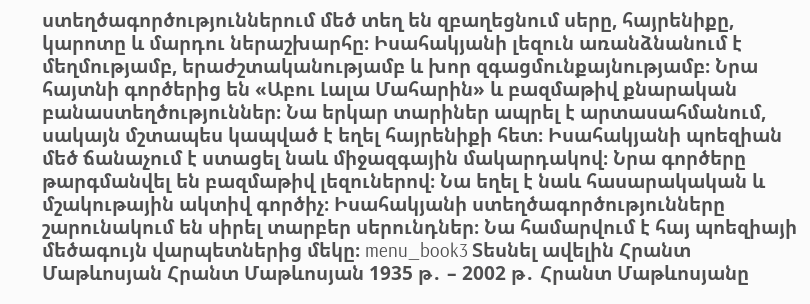ստեղծագործություններում մեծ տեղ են զբաղեցնում սերը, հայրենիքը, կարոտը և մարդու ներաշխարհը։ Իսահակյանի լեզուն առանձնանում է մեղմությամբ, երաժշտականությամբ և խոր զգացմունքայնությամբ։ Նրա հայտնի գործերից են «Աբու Լալա Մահարին» և բազմաթիվ քնարական բանաստեղծություններ։ Նա երկար տարիներ ապրել է արտասահմանում, սակայն մշտապես կապված է եղել հայրենիքի հետ։ Իսահակյանի պոեզիան մեծ ճանաչում է ստացել նաև միջազգային մակարդակով։ Նրա գործերը թարգմանվել են բազմաթիվ լեզուներով։ Նա եղել է նաև հասարակական և մշակութային ակտիվ գործիչ։ Իսահակյանի ստեղծագործությունները շարունակում են սիրել տարբեր սերունդներ։ Նա համարվում է հայ պոեզիայի մեծագույն վարպետներից մեկը։ menu_book3 Տեսնել ավելին Հրանտ Մաթևոսյան Հրանտ Մաթևոսյան 1935 թ․ – 2002 թ․ Հրանտ Մաթևոսյանը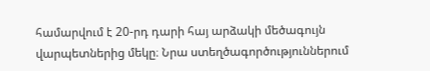համարվում է 20-րդ դարի հայ արձակի մեծագույն վարպետներից մեկը։ Նրա ստեղծագործություններում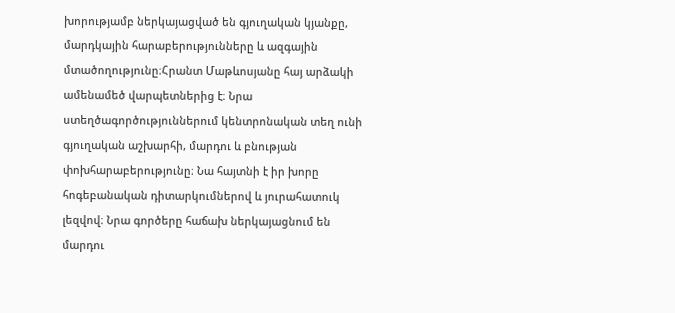խորությամբ ներկայացված են գյուղական կյանքը, մարդկային հարաբերությունները և ազգային մտածողությունը։Հրանտ Մաթևոսյանը հայ արձակի ամենամեծ վարպետներից է։ Նրա ստեղծագործություններում կենտրոնական տեղ ունի գյուղական աշխարհի, մարդու և բնության փոխհարաբերությունը։ Նա հայտնի է իր խորը հոգեբանական դիտարկումներով և յուրահատուկ լեզվով։ Նրա գործերը հաճախ ներկայացնում են մարդու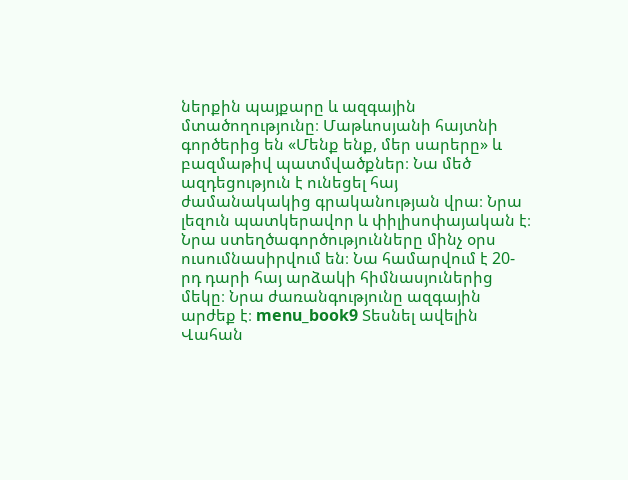ներքին պայքարը և ազգային մտածողությունը։ Մաթևոսյանի հայտնի գործերից են «Մենք ենք, մեր սարերը» և բազմաթիվ պատմվածքներ։ Նա մեծ ազդեցություն է ունեցել հայ ժամանակակից գրականության վրա։ Նրա լեզուն պատկերավոր և փիլիսոփայական է։ Նրա ստեղծագործությունները մինչ օրս ուսումնասիրվում են։ Նա համարվում է 20-րդ դարի հայ արձակի հիմնասյուներից մեկը։ Նրա ժառանգությունը ազգային արժեք է։ menu_book9 Տեսնել ավելին Վահան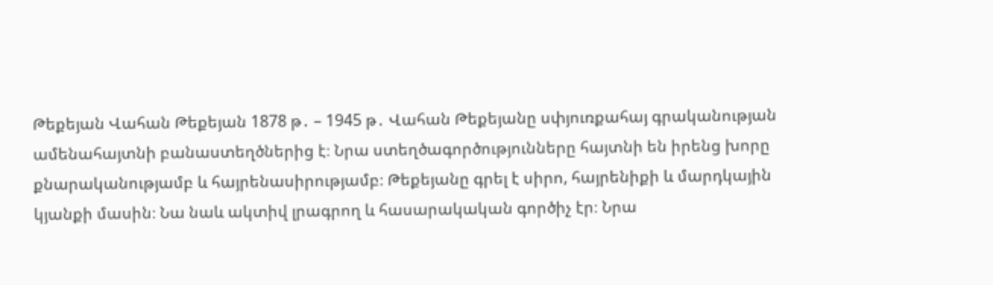Թեքեյան Վահան Թեքեյան 1878 թ․ – 1945 թ․ Վահան Թեքեյանը սփյուռքահայ գրականության ամենահայտնի բանաստեղծներից է։ Նրա ստեղծագործությունները հայտնի են իրենց խորը քնարականությամբ և հայրենասիրությամբ։ Թեքեյանը գրել է սիրո, հայրենիքի և մարդկային կյանքի մասին։ Նա նաև ակտիվ լրագրող և հասարակական գործիչ էր։ Նրա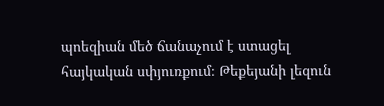պոեզիան մեծ ճանաչում է ստացել հայկական սփյուռքում։ Թեքեյանի լեզուն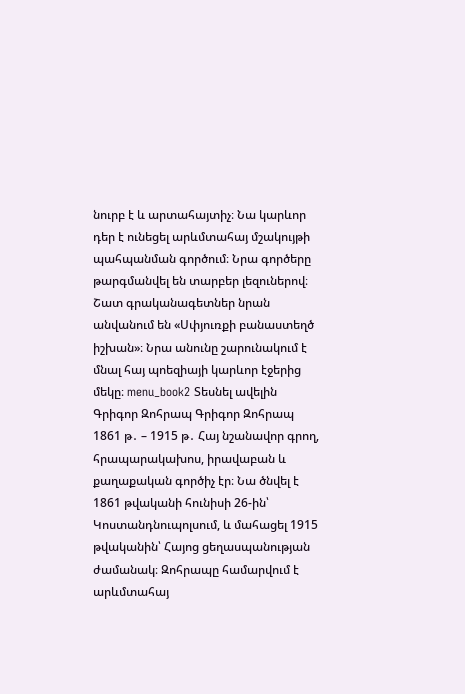նուրբ է և արտահայտիչ։ Նա կարևոր դեր է ունեցել արևմտահայ մշակույթի պահպանման գործում։ Նրա գործերը թարգմանվել են տարբեր լեզուներով։ Շատ գրականագետներ նրան անվանում են «Սփյուռքի բանաստեղծ իշխան»։ Նրա անունը շարունակում է մնալ հայ պոեզիայի կարևոր էջերից մեկը։ menu_book2 Տեսնել ավելին Գրիգոր Զոհրապ Գրիգոր Զոհրապ 1861 թ․ – 1915 թ․ Հայ նշանավոր գրող, հրապարակախոս, իրավաբան և քաղաքական գործիչ էր։ Նա ծնվել է 1861 թվականի հունիսի 26-ին՝ Կոստանդնուպոլսում, և մահացել 1915 թվականին՝ Հայոց ցեղասպանության ժամանակ։ Զոհրապը համարվում է արևմտահայ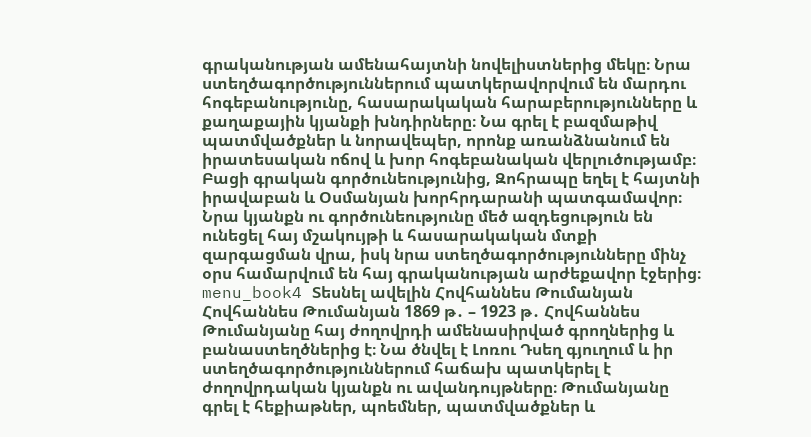գրականության ամենահայտնի նովելիստներից մեկը։ Նրա ստեղծագործություններում պատկերավորվում են մարդու հոգեբանությունը, հասարակական հարաբերությունները և քաղաքային կյանքի խնդիրները։ Նա գրել է բազմաթիվ պատմվածքներ և նորավեպեր, որոնք առանձնանում են իրատեսական ոճով և խոր հոգեբանական վերլուծությամբ։ Բացի գրական գործունեությունից, Զոհրապը եղել է հայտնի իրավաբան և Օսմանյան խորհրդարանի պատգամավոր։ Նրա կյանքն ու գործունեությունը մեծ ազդեցություն են ունեցել հայ մշակույթի և հասարակական մտքի զարգացման վրա, իսկ նրա ստեղծագործությունները մինչ օրս համարվում են հայ գրականության արժեքավոր էջերից։ menu_book4 Տեսնել ավելին Հովհաննես Թումանյան Հովհաննես Թումանյան 1869 թ․ – 1923 թ․ Հովհաննես Թումանյանը հայ ժողովրդի ամենասիրված գրողներից և բանաստեղծներից է։ Նա ծնվել է Լոռու Դսեղ գյուղում և իր ստեղծագործություններում հաճախ պատկերել է ժողովրդական կյանքն ու ավանդույթները։ Թումանյանը գրել է հեքիաթներ, պոեմներ, պատմվածքներ և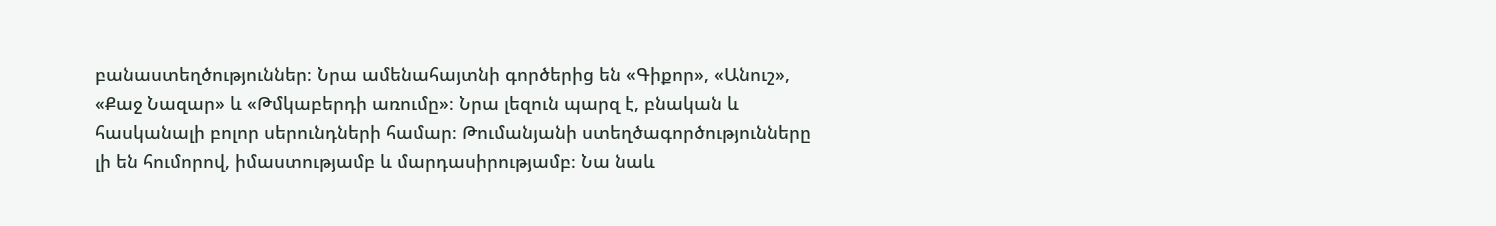բանաստեղծություններ։ Նրա ամենահայտնի գործերից են «Գիքոր», «Անուշ», «Քաջ Նազար» և «Թմկաբերդի առումը»։ Նրա լեզուն պարզ է, բնական և հասկանալի բոլոր սերունդների համար։ Թումանյանի ստեղծագործությունները լի են հումորով, իմաստությամբ և մարդասիրությամբ։ Նա նաև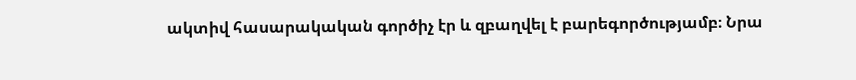ակտիվ հասարակական գործիչ էր և զբաղվել է բարեգործությամբ։ Նրա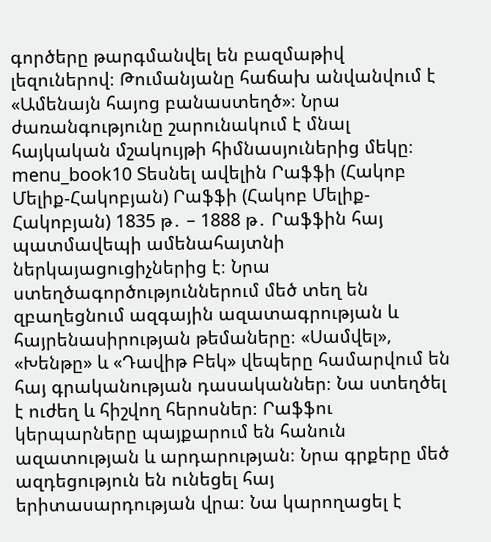գործերը թարգմանվել են բազմաթիվ լեզուներով։ Թումանյանը հաճախ անվանվում է «Ամենայն հայոց բանաստեղծ»։ Նրա ժառանգությունը շարունակում է մնալ հայկական մշակույթի հիմնասյուներից մեկը։ menu_book10 Տեսնել ավելին Րաֆֆի (Հակոբ Մելիք-Հակոբյան) Րաֆֆի (Հակոբ Մելիք-Հակոբյան) 1835 թ․ – 1888 թ․ Րաֆֆին հայ պատմավեպի ամենահայտնի ներկայացուցիչներից է։ Նրա ստեղծագործություններում մեծ տեղ են զբաղեցնում ազգային ազատագրության և հայրենասիրության թեմաները։ «Սամվել», «Խենթը» և «Դավիթ Բեկ» վեպերը համարվում են հայ գրականության դասականներ։ Նա ստեղծել է ուժեղ և հիշվող հերոսներ։ Րաֆֆու կերպարները պայքարում են հանուն ազատության և արդարության։ Նրա գրքերը մեծ ազդեցություն են ունեցել հայ երիտասարդության վրա։ Նա կարողացել է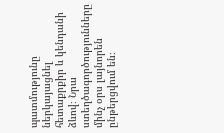պատմությունը ներկայացնել հետաքրքիր և կենդանի ձևով։ Նրա ստեղծագործությունները մինչ օրս լայնորեն ընթերցվում են։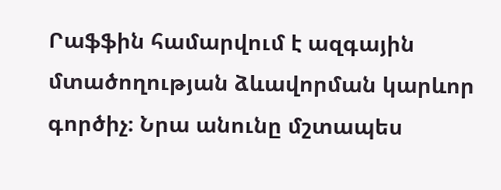Րաֆֆին համարվում է ազգային մտածողության ձևավորման կարևոր գործիչ։ Նրա անունը մշտապես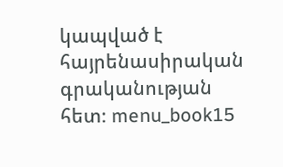կապված է հայրենասիրական գրականության հետ։ menu_book15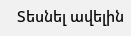Տեսնել ավելին